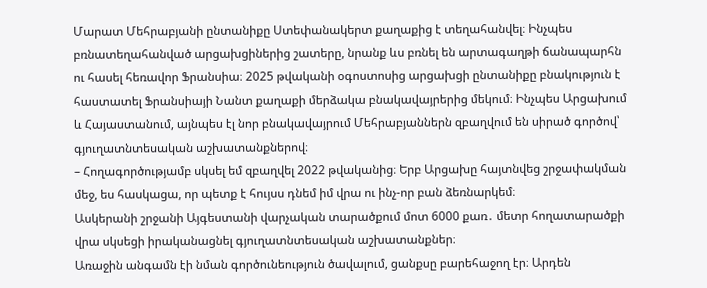Մարատ Մեհրաբյանի ընտանիքը Ստեփանակերտ քաղաքից է տեղահանվել։ Ինչպես բռնատեղահանված արցախցիներից շատերը, նրանք ևս բռնել են արտագաղթի ճանապարհն ու հասել հեռավոր Ֆրանսիա։ 2025 թվականի օգոստոսից արցախցի ընտանիքը բնակություն է հաստատել Ֆրանսիայի Նանտ քաղաքի մերձակա բնակավայրերից մեկում։ Ինչպես Արցախում և Հայաստանում, այնպես էլ նոր բնակավայրում Մեհրաբյաններն զբաղվում են սիրած գործով՝ գյուղատնտեսական աշխատանքներով։
– Հողագործությամբ սկսել եմ զբաղվել 2022 թվականից։ Երբ Արցախը հայտնվեց շրջափակման մեջ, ես հասկացա, որ պետք է հույսս դնեմ իմ վրա ու ինչ-որ բան ձեռնարկեմ։
Ասկերանի շրջանի Այգեստանի վարչական տարածքում մոտ 6000 քառ․ մետր հողատարածքի վրա սկսեցի իրականացնել գյուղատնտեսական աշխատանքներ։
Առաջին անգամն էի նման գործունեություն ծավալում, ցանքսը բարեհաջող էր։ Արդեն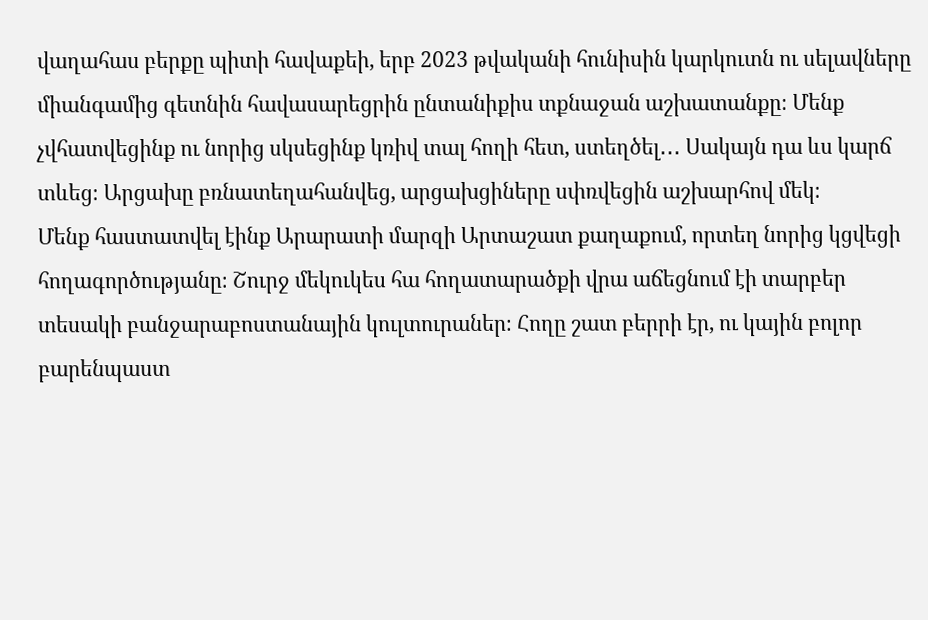վաղահաս բերքը պիտի հավաքեի, երբ 2023 թվականի հունիսին կարկուտն ու սելավները միանգամից գետնին հավասարեցրին ընտանիքիս տքնաջան աշխատանքը։ Մենք չվհատվեցինք ու նորից սկսեցինք կռիվ տալ հողի հետ, ստեղծել․․․ Սակայն դա ևս կարճ տևեց։ Արցախը բռնատեղահանվեց, արցախցիները սփռվեցին աշխարհով մեկ։
Մենք հաստատվել էինք Արարատի մարզի Արտաշատ քաղաքում, որտեղ նորից կցվեցի հողագործությանը։ Շուրջ մեկուկես հա հողատարածքի վրա աճեցնում էի տարբեր տեսակի բանջարաբոստանային կուլտուրաներ։ Հողը շատ բերրի էր, ու կային բոլոր բարենպաստ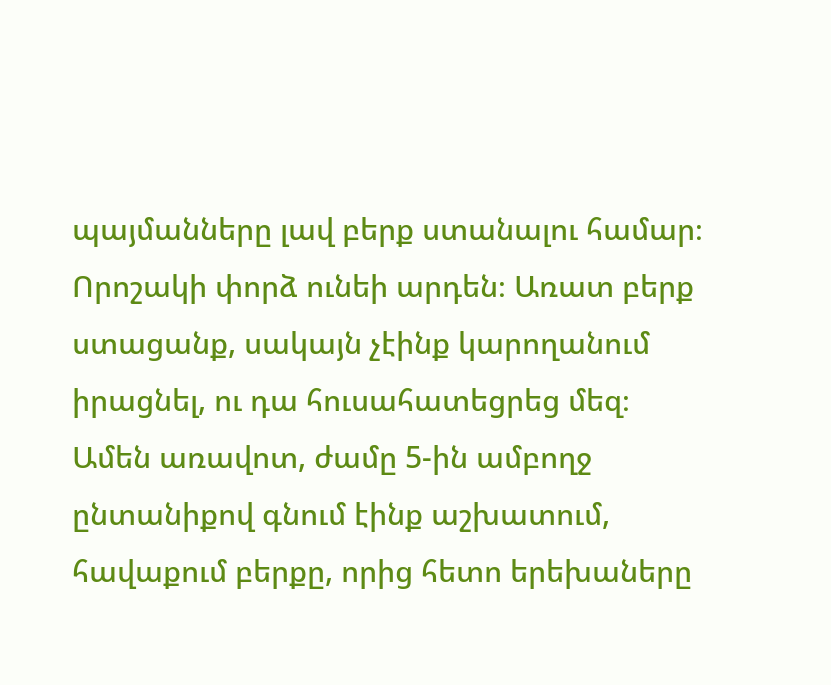պայմանները լավ բերք ստանալու համար։ Որոշակի փորձ ունեի արդեն։ Առատ բերք ստացանք, սակայն չէինք կարողանում իրացնել, ու դա հուսահատեցրեց մեզ։ Ամեն առավոտ, ժամը 5-ին ամբողջ ընտանիքով գնում էինք աշխատում, հավաքում բերքը, որից հետո երեխաները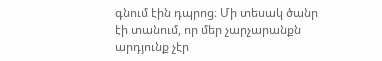գնում էին դպրոց։ Մի տեսակ ծանր էի տանում, որ մեր չարչարանքն արդյունք չէր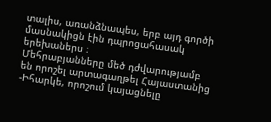տալիս, առանձնապես, երբ այդ գործի մասնակիցն էին դպրոցահասակ երեխաներս ։
Մեհրաբյանները մեծ դժվարությամբ են որոշել արտագաղթել Հայաստանից
-Իհարկե, որոշում կայացնելը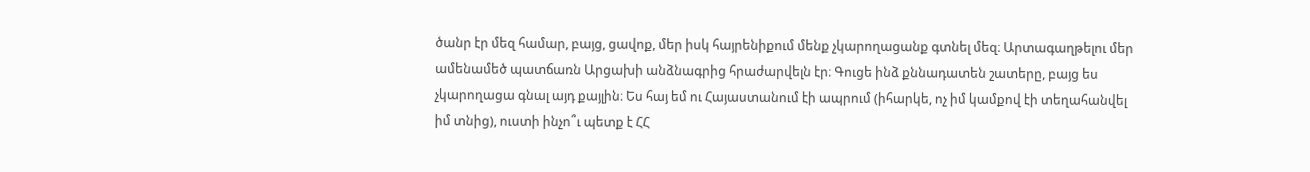ծանր էր մեզ համար, բայց, ցավոք, մեր իսկ հայրենիքում մենք չկարողացանք գտնել մեզ։ Արտագաղթելու մեր ամենամեծ պատճառն Արցախի անձնագրից հրաժարվելն էր։ Գուցե ինձ քննադատեն շատերը, բայց ես չկարողացա գնալ այդ քայլին։ Ես հայ եմ ու Հայաստանում էի ապրում (իհարկե, ոչ իմ կամքով էի տեղահանվել իմ տնից), ուստի ինչո՞ւ պետք է ՀՀ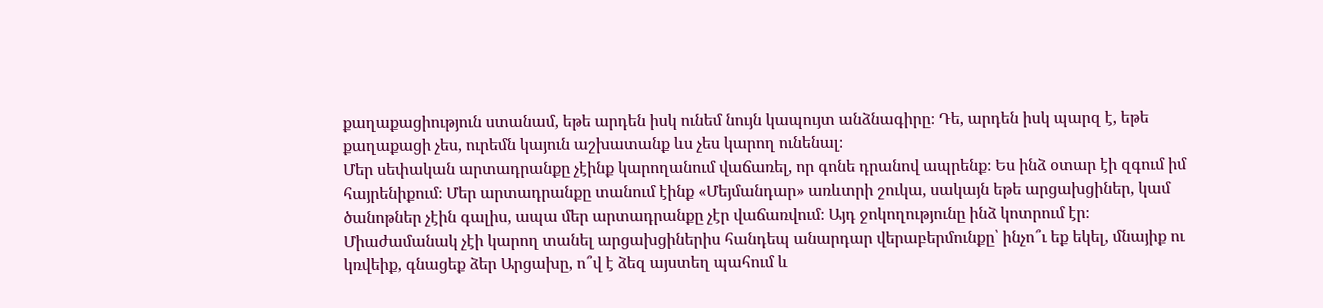քաղաքացիություն ստանամ, եթե արդեն իսկ ունեմ նույն կապույտ անձնագիրը։ Դե, արդեն իսկ պարզ է, եթե քաղաքացի չես, ուրեմն կայուն աշխատանք ևս չես կարող ունենալ։
Մեր սեփական արտադրանքը չէինք կարողանում վաճառել, որ գոնե դրանով ապրենք։ Ես ինձ օտար էի զգում իմ հայրենիքում։ Մեր արտադրանքը տանում էինք «Մեյմանդար» առևտրի շուկա, սակայն եթե արցախցիներ, կամ ծանոթներ չէին գալիս, ապա մեր արտադրանքը չէր վաճառվում։ Այդ ջոկողությունը ինձ կոտրում էր։ Միաժամանակ չէի կարող տանել արցախցիներիս հանդեպ անարդար վերաբերմունքը՝ ինչո՞ւ եք եկել, մնայիք ու կռվեիք, գնացեք ձեր Արցախը, ո՞վ է ձեզ այստեղ պահում և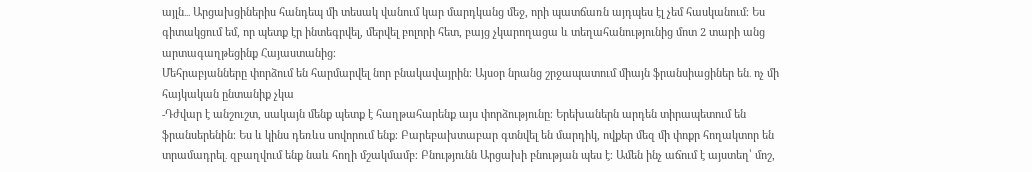այլն․․․ Արցախցիներիս հանդեպ մի տեսակ վանում կար մարդկանց մեջ, որի պատճառն այդպես էլ չեմ հասկանում։ Ես գիտակցում եմ, որ պետք էր ինտեգրվել, մերվել բոլորի հետ, բայց չկարողացա և տեղահանությունից մոտ 2 տարի անց արտագաղթեցինք Հայաստանից։
Մեհրաբյանները փորձում են հարմարվել նոր բնակավայրին։ Այսօր նրանց շրջապատում միայն ֆրանսիացիներ են․ ոչ մի հայկական ընտանիք չկա
-Դժվար է անշուշտ, սակայն մենք պետք է հաղթահարենք այս փորձությունը։ Երեխաներն արդեն տիրապետում են ֆրանսերենին։ Ես և կինս դեռևս սովորում ենք։ Բարեբախտաբար գտնվել են մարդիկ, ովքեր մեզ մի փոքր հողակտոր են տրամադրել․ զբաղվում ենք նաև հողի մշակմամբ։ Բնությունն Արցախի բնության պես է։ Ամեն ինչ աճում է այստեղ՝ մոշ,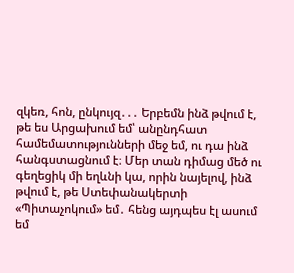զկեռ, հոն, ընկույզ․․․ Երբեմն ինձ թվում է, թե ես Արցախում եմ՝ անընդհատ համեմատությունների մեջ եմ, ու դա ինձ հանգստացնում է։ Մեր տան դիմաց մեծ ու գեղեցիկ մի եղևնի կա, որին նայելով, ինձ թվում է, թե Ստեփանակերտի «Պիտաչոկում» եմ․ հենց այդպես էլ ասում եմ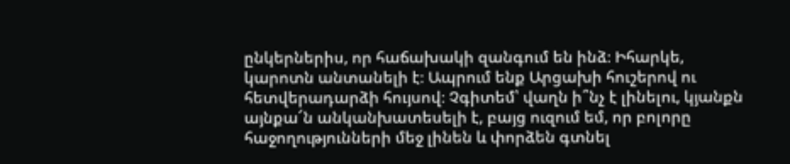ընկերներիս, որ հաճախակի զանգում են ինձ։ Իհարկե, կարոտն անտանելի է։ Ապրում ենք Արցախի հուշերով ու հետվերադարձի հույսով։ Չգիտեմ՝ վաղն ի՞նչ է լինելու, կյանքն այնքա՜ն անկանխատեսելի է, բայց ուզում եմ, որ բոլորը հաջողությունների մեջ լինեն և փորձեն գտնել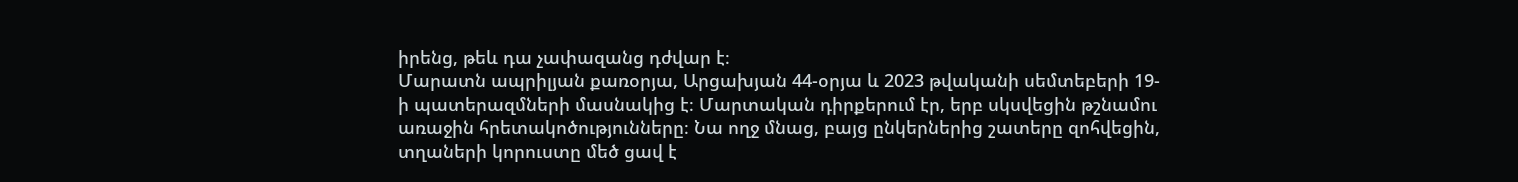իրենց, թեև դա չափազանց դժվար է։
Մարատն ապրիլյան քառօրյա, Արցախյան 44-օրյա և 2023 թվականի սեմտեբերի 19-ի պատերազմների մասնակից է։ Մարտական դիրքերում էր, երբ սկսվեցին թշնամու առաջին հրետակոծությունները։ Նա ողջ մնաց, բայց ընկերներից շատերը զոհվեցին, տղաների կորուստը մեծ ցավ է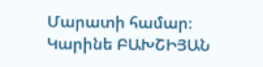Մարատի համար։
Կարինե ԲԱԽՇԻՅԱՆ